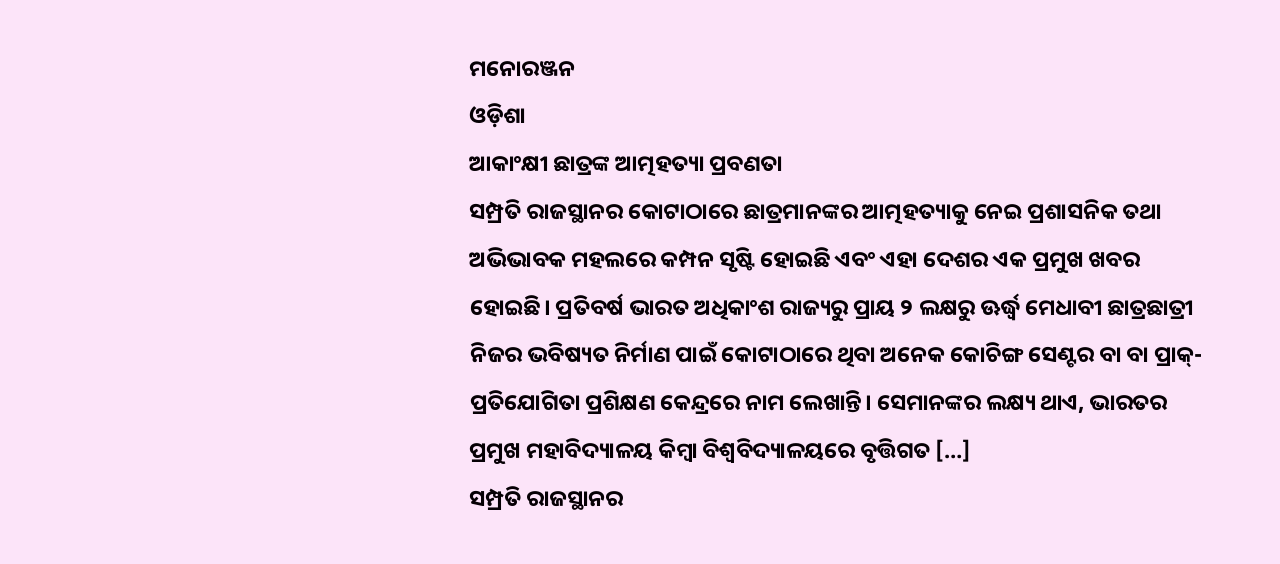ମନୋରଞ୍ଜନ
ଓଡ଼ିଶା
ଆକାଂକ୍ଷୀ ଛାତ୍ରଙ୍କ ଆତ୍ମହତ୍ୟା ପ୍ରବଣତା
ସମ୍ପ୍ରତି ରାଜସ୍ଥାନର କୋଟାଠାରେ ଛାତ୍ରମାନଙ୍କର ଆତ୍ମହତ୍ୟାକୁ ନେଇ ପ୍ରଶାସନିକ ତଥା ଅଭିଭାବକ ମହଲରେ କମ୍ପନ ସୃଷ୍ଟି ହୋଇଛି ଏବଂ ଏହା ଦେଶର ଏକ ପ୍ରମୁଖ ଖବର ହୋଇଛି। ପ୍ରତିବର୍ଷ ଭାରତ ଅଧିକାଂଶ ରାଜ୍ୟରୁ ପ୍ରାୟ ୨ ଲକ୍ଷରୁ ଊର୍ଦ୍ଧ୍ବ ମେଧାବୀ ଛାତ୍ରଛାତ୍ରୀ ନିଜର ଭବିଷ୍ୟତ ନିର୍ମାଣ ପାଇଁ କୋଟାଠାରେ ଥିବା ଅନେକ କୋଚିଙ୍ଗ ସେଣ୍ଟର ବା ବା ପ୍ରାକ୍-ପ୍ରତିଯୋଗିତା ପ୍ରଶିକ୍ଷଣ କେନ୍ଦ୍ରରେ ନାମ ଲେଖାନ୍ତି। ସେମାନଙ୍କର ଲକ୍ଷ୍ୟ ଥାଏ, ଭାରତର ପ୍ରମୁଖ ମହାବିଦ୍ୟାଳୟ କିମ୍ୱା ବିଶ୍ୱବିଦ୍ୟାଳୟରେ ବୃତ୍ତିଗତ […]
ସମ୍ପ୍ରତି ରାଜସ୍ଥାନର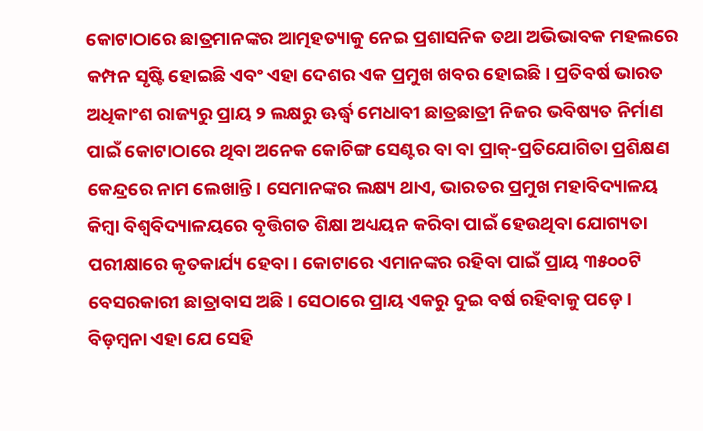କୋଟାଠାରେ ଛାତ୍ରମାନଙ୍କର ଆତ୍ମହତ୍ୟାକୁ ନେଇ ପ୍ରଶାସନିକ ତଥା ଅଭିଭାବକ ମହଲରେ କମ୍ପନ ସୃଷ୍ଟି ହୋଇଛି ଏବଂ ଏହା ଦେଶର ଏକ ପ୍ରମୁଖ ଖବର ହୋଇଛି। ପ୍ରତିବର୍ଷ ଭାରତ ଅଧିକାଂଶ ରାଜ୍ୟରୁ ପ୍ରାୟ ୨ ଲକ୍ଷରୁ ଊର୍ଦ୍ଧ୍ବ ମେଧାବୀ ଛାତ୍ରଛାତ୍ରୀ ନିଜର ଭବିଷ୍ୟତ ନିର୍ମାଣ ପାଇଁ କୋଟାଠାରେ ଥିବା ଅନେକ କୋଚିଙ୍ଗ ସେଣ୍ଟର ବା ବା ପ୍ରାକ୍-ପ୍ରତିଯୋଗିତା ପ୍ରଶିକ୍ଷଣ କେନ୍ଦ୍ରରେ ନାମ ଲେଖାନ୍ତି। ସେମାନଙ୍କର ଲକ୍ଷ୍ୟ ଥାଏ, ଭାରତର ପ୍ରମୁଖ ମହାବିଦ୍ୟାଳୟ କିମ୍ୱା ବିଶ୍ୱବିଦ୍ୟାଳୟରେ ବୃତ୍ତିଗତ ଶିକ୍ଷା ଅଧ୍ୟୟନ କରିବା ପାଇଁ ହେଉଥିବା ଯୋଗ୍ୟତା ପରୀକ୍ଷାରେ କୃତକାର୍ଯ୍ୟ ହେବା। କୋଟାରେ ଏମାନଙ୍କର ରହିବା ପାଇଁ ପ୍ରାୟ ୩୫୦୦ଟି ବେସରକାରୀ ଛାତ୍ରାବାସ ଅଛି। ସେଠାରେ ପ୍ରାୟ ଏକରୁ ଦୁଇ ବର୍ଷ ରହିବାକୁ ପଡ଼େ। ବିଡ଼ମ୍ୱନା ଏହା ଯେ ସେହି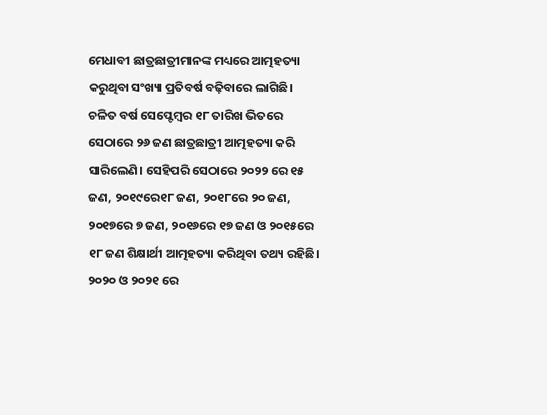ମେଧାବୀ ଛାତ୍ରଛାତ୍ରୀମାନଙ୍କ ମଧ୍ୟରେ ଆତ୍ମହତ୍ୟା କରୁଥିବା ସଂଖ୍ୟା ପ୍ରତିବର୍ଷ ବଢ଼ିବାରେ ଲାଗିଛି। ଚଳିତ ବର୍ଷ ସେପ୍ଟେମ୍ୱର ୧୮ ତାରିଖ ଭିତରେ ସେଠାରେ ୨୬ ଜଣ ଛାତ୍ରଛାତ୍ରୀ ଆତ୍ମହତ୍ୟା କରି ସାରିଲେଣି। ସେହିପରି ସେଠାରେ ୨୦୨୨ ରେ ୧୫ ଜଣ, ୨୦୧୯ରେ୧୮ ଜଣ, ୨୦୧୮ରେ ୨୦ ଜଣ, ୨୦୧୭ରେ ୭ ଜଣ, ୨୦୧୬ରେ ୧୭ ଜଣ ଓ ୨୦୧୫ରେ ୧୮ ଜଣ ଶିକ୍ଷାର୍ଥୀ ଆତ୍ମହତ୍ୟା କରିଥିବା ତଥ୍ୟ ରହିଛି। ୨୦୨୦ ଓ ୨୦୨୧ ରେ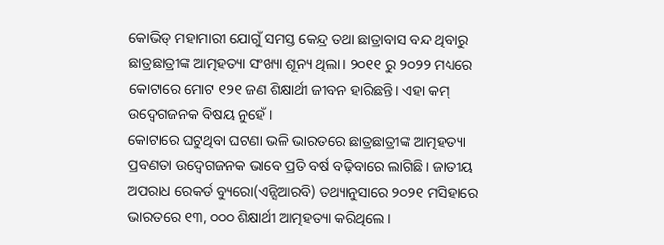କୋଭିଡ୍ ମହାମାରୀ ଯୋଗୁଁ ସମସ୍ତ କେନ୍ଦ୍ର ତଥା ଛାତ୍ରାବାସ ବନ୍ଦ ଥିବାରୁ ଛାତ୍ରଛାତ୍ରୀଙ୍କ ଆତ୍ମହତ୍ୟା ସଂଖ୍ୟା ଶୂନ୍ୟ ଥିଲା। ୨୦୧୧ ରୁ ୨୦୨୨ ମଧ୍ୟରେ କୋଟାରେ ମୋଟ ୧୨୧ ଜଣ ଶିକ୍ଷାର୍ଥୀ ଜୀବନ ହାରିଛନ୍ତି। ଏହା କମ୍ ଉଦ୍ବେଗଜନକ ବିଷୟ ନୁହେଁ।
କୋଟାରେ ଘଟୁଥିବା ଘଟଣା ଭଳି ଭାରତରେ ଛାତ୍ରଛାତ୍ରୀଙ୍କ ଆତ୍ମହତ୍ୟା ପ୍ରବଣତା ଉଦ୍ବେଗଜନକ ଭାବେ ପ୍ରତି ବର୍ଷ ବଢ଼ିବାରେ ଲାଗିଛି। ଜାତୀୟ ଅପରାଧ ରେକର୍ଡ ବ୍ୟୁରୋ(ଏନ୍ସିଆରବି) ତଥ୍ୟାନୁସାରେ ୨୦୨୧ ମସିହାରେ ଭାରତରେ ୧୩, ୦୦୦ ଶିକ୍ଷାର୍ଥୀ ଆତ୍ମହତ୍ୟା କରିଥିଲେ।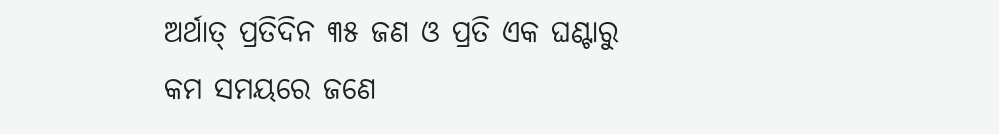ଅର୍ଥାତ୍ ପ୍ରତିଦିନ ୩୫ ଜଣ ଓ ପ୍ରତି ଏକ ଘଣ୍ଟାରୁ କମ ସମୟରେ ଜଣେ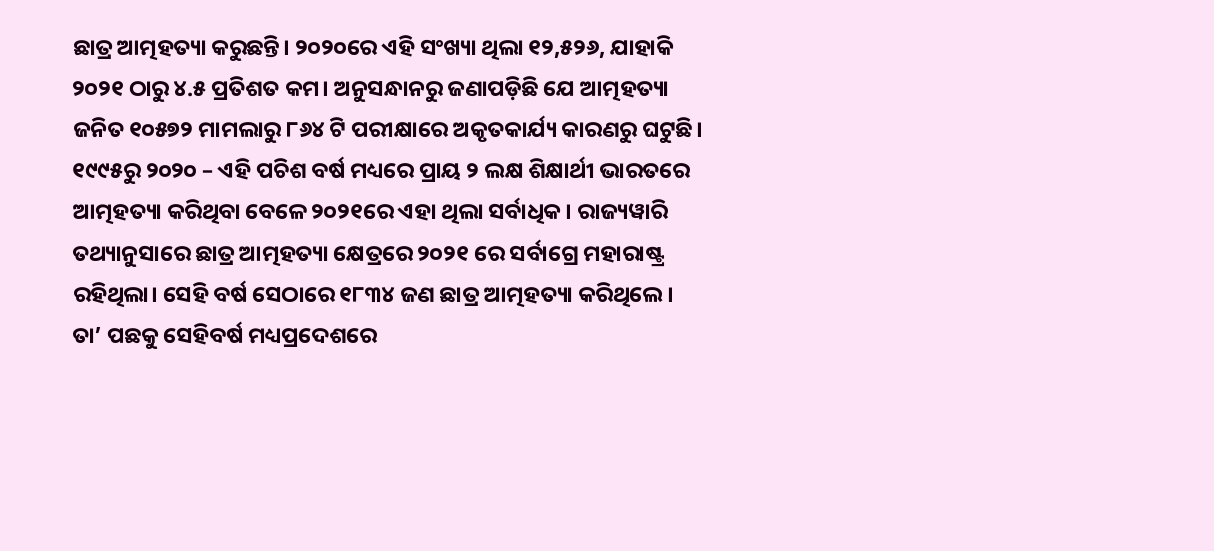ଛାତ୍ର ଆତ୍ମହତ୍ୟା କରୁଛନ୍ତି। ୨୦୨୦ରେ ଏହି ସଂଖ୍ୟା ଥିଲା ୧୨,୫୨୬, ଯାହାକି ୨୦୨୧ ଠାରୁ ୪.୫ ପ୍ରତିଶତ କମ। ଅନୁସନ୍ଧାନରୁ ଜଣାପଡ଼ିଛି ଯେ ଆତ୍ମହତ୍ୟା ଜନିତ ୧୦୫୭୨ ମାମଲାରୁ ୮୬୪ ଟି ପରୀକ୍ଷାରେ ଅକୃତକାର୍ଯ୍ୟ କାରଣରୁ ଘଟୁଛି। ୧୯୯୫ରୁ ୨୦୨୦ – ଏହି ପଚିଶ ବର୍ଷ ମଧ୍ୟରେ ପ୍ରାୟ ୨ ଲକ୍ଷ ଶିକ୍ଷାର୍ଥୀ ଭାରତରେ ଆତ୍ମହତ୍ୟା କରିଥିବା ବେଳେ ୨୦୨୧ରେ ଏହା ଥିଲା ସର୍ବାଧିକ। ରାଜ୍ୟୱାରି ତଥ୍ୟାନୁସାରେ ଛାତ୍ର ଆତ୍ମହତ୍ୟା କ୍ଷେତ୍ରରେ ୨୦୨୧ ରେ ସର୍ବାଗ୍ରେ ମହାରାଷ୍ଟ୍ର ରହିଥିଲା। ସେହି ବର୍ଷ ସେଠାରେ ୧୮୩୪ ଜଣ ଛାତ୍ର ଆତ୍ମହତ୍ୟା କରିଥିଲେ। ତା’ ପଛକୁ ସେହିବର୍ଷ ମଧ୍ୟପ୍ରଦେଶରେ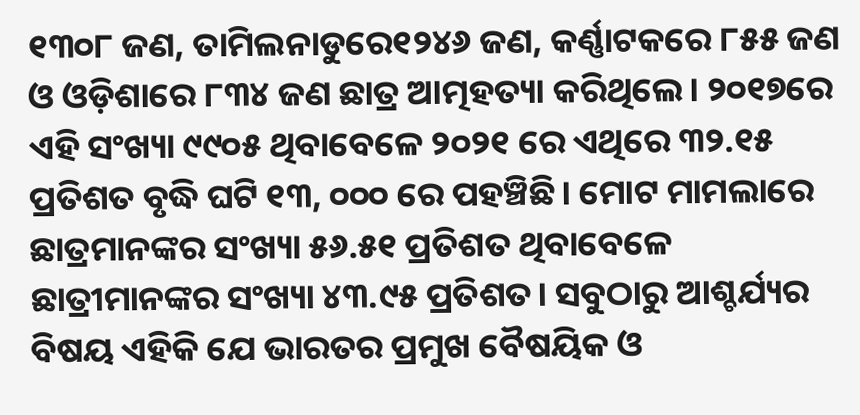୧୩୦୮ ଜଣ, ତାମିଲନାଡୁରେ୧୨୪୬ ଜଣ, କର୍ଣ୍ଣାଟକରେ ୮୫୫ ଜଣ ଓ ଓଡ଼ିଶାରେ ୮୩୪ ଜଣ ଛାତ୍ର ଆତ୍ମହତ୍ୟା କରିଥିଲେ। ୨୦୧୭ରେ ଏହି ସଂଖ୍ୟା ୯୯୦୫ ଥିବାବେଳେ ୨୦୨୧ ରେ ଏଥିରେ ୩୨.୧୫ ପ୍ରତିଶତ ବୃଦ୍ଧି ଘଟି ୧୩, ୦୦୦ ରେ ପହଞ୍ଚିଛି। ମୋଟ ମାମଲାରେ ଛାତ୍ରମାନଙ୍କର ସଂଖ୍ୟା ୫୬.୫୧ ପ୍ରତିଶତ ଥିବାବେଳେ ଛାତ୍ରୀମାନଙ୍କର ସଂଖ୍ୟା ୪୩.୯୫ ପ୍ରତିଶତ। ସବୁଠାରୁ ଆଶ୍ଚର୍ଯ୍ୟର ବିଷୟ ଏହିକି ଯେ ଭାରତର ପ୍ରମୁଖ ବୈଷୟିକ ଓ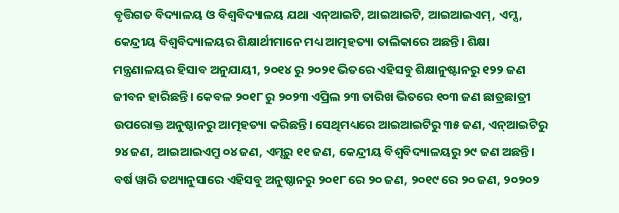ବୃତ୍ତିଗତ ବିଦ୍ୟାଳୟ ଓ ବିଶ୍ୱବିଦ୍ୟାଳୟ ଯଥା ଏନ୍ଆଇଟି, ଆଇଆଇଟି, ଆଇଆଇଏମ୍, ଏମ୍ସ, କେନ୍ଦ୍ରୀୟ ବିଶ୍ୱବିଦ୍ୟାଳୟର ଶିକ୍ଷାର୍ଥୀମାନେ ମଧ୍ୟ ଆତ୍ମହତ୍ୟା ତାଲିକାରେ ଅଛନ୍ତି। ଶିକ୍ଷା ମନ୍ତ୍ରଣାଳୟର ହିସାବ ଅନୁଯାୟୀ, ୨୦୧୪ ରୁ ୨୦୨୧ ଭିତରେ ଏହିସବୁ ଶିକ୍ଷାନୁଷ୍ଟାନରୁ ୧୨୨ ଜଣ ଜୀବନ ହାରିଛନ୍ତି। କେବଳ ୨୦୧୮ ରୁ ୨୦୨୩ ଏପ୍ରିଲ ୨୩ ତାରିଖ ଭିତରେ ୧୦୩ ଜଣ ଛାତ୍ରଛାତ୍ରୀ ଉପରୋକ୍ତ ଅନୁଷ୍ଠାନରୁ ଆତ୍ମହତ୍ୟା କରିଛନ୍ତି। ସେଥିମଧ୍ୟରେ ଆଇଆଇଟିରୁ ୩୫ ଜଣ, ଏନ୍ଆଇଟିରୁ ୨୪ ଜଣ, ଆଇଆଇଏମ୍ରୁ ୦୪ ଜଣ, ଏମ୍ସରୁ ୧୧ ଜଣ, କେନ୍ଦ୍ରୀୟ ବିଶ୍ୱବିଦ୍ୟାଳୟରୁ ୨୯ ଜଣ ଅଛନ୍ତି। ବର୍ଷ ୱାରି ତଥ୍ୟାନୁସାରେ ଏହିସବୁ ଅନୁଷ୍ଠାନରୁ ୨୦୧୮ ରେ ୨୦ ଜଣ, ୨୦୧୯ ରେ ୨୦ ଜଣ, ୨୦୨୦୨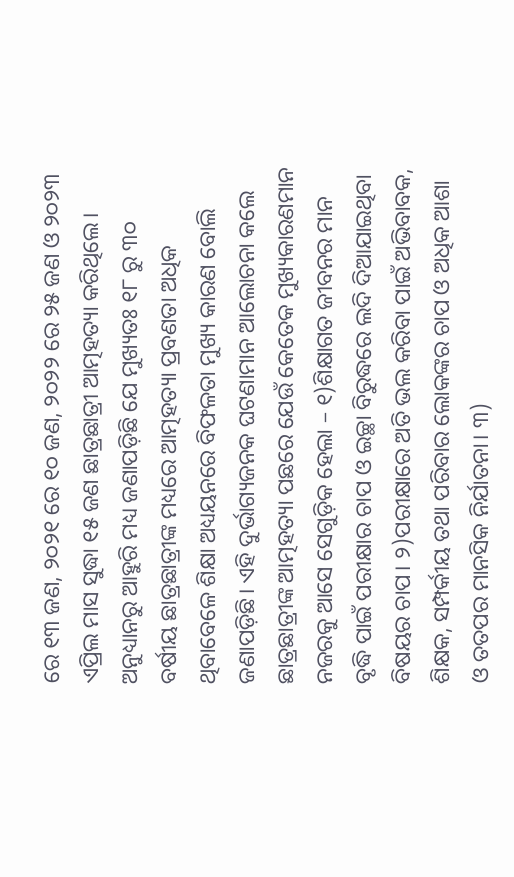ରେ ୧୩ ଜଣ, ୨୦୨୧ ରେ ୧୦ ଜଣ, ୨୦୨୨ ରେ ୨୫ ଜଣ ଓ ୨୦୨୩ ଏପ୍ରିଲ ମାସ ସୁଦ୍ଧା ୧୫ ଜଣ ଛାତ୍ରଛାତ୍ରୀ ଆତ୍ମହତ୍ୟା କରିଥିଲେ।
ଅନୁଧ୍ୟାନରୁ ଆହୁରି ମଧ୍ୟ ଜଣାପଡ଼ିଛି ଯେ ମୁଖ୍ୟତଃ ୧୮ ରୁ ୩୦ ବର୍ଷୀୟ ଛାତ୍ରଛାତ୍ରୀଙ୍କ ମଧ୍ୟରେ ଆତ୍ମହତ୍ୟା ପ୍ରବଣତା ଅଧିକ ଥିବାବେଳେ ଶିକ୍ଷା ଅଧ୍ୟୟନରେ ବିଫଳତା ମୁଖ୍ୟ କାରଣ ବୋଲି ଜଣାପଡ଼ିଛି। ଏହି ଦୁର୍ଭାଗ୍ୟଜନକ ଘଟଣାମାନ ଆଲୋଚନା କଲେ ଛାତ୍ରଛାତ୍ରୀଙ୍କ ଆତ୍ମହତ୍ୟା ପଛରେ ଯେଉଁ କେତେକ ମୁଖ୍ୟକାରଣମାନ ନଜରକୁ ଆସେ ସେଗୁଡ଼ିକ ହେଲା – ୧)ଶିକ୍ଷାଗତ ଜୀବନର ମାନ ବୃଦ୍ଧି ପାଇଁ ପରୀକ୍ଷାର ଚାପ ଓ ଇଚ୍ଛା ବିରୁଦ୍ଧରେ ଲଦି ଦିଆଯାଇଥିବା ବିଷୟର ଚାପ। ୨)ପରୀକ୍ଷାରେ ଅତି ଭଲ କରିବା ପାଇଁ ଅଭିବାବକ, ଶିକ୍ଷକ, ସମ୍ପର୍କୀୟ ତଥା ପରିବାର ଲୋକଙ୍କର ଚାପ ଓ ଅଧିକ ଆଶା ଓ ତତପର ମାନସିକ ନିର୍ଯାତନା। ୩)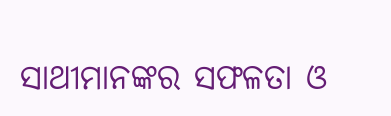ସାଥୀମାନଙ୍କର ସଫଳତା ଓ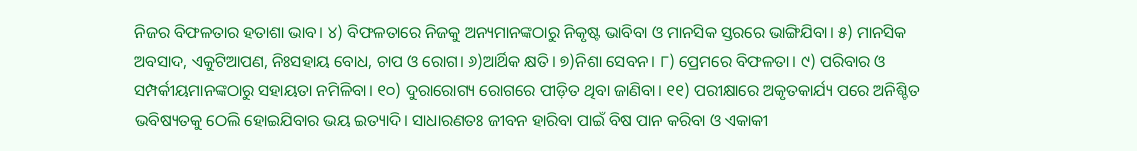ନିଜର ବିଫଳତାର ହତାଶା ଭାବ। ୪) ବିଫଳତାରେ ନିଜକୁ ଅନ୍ୟମାନଙ୍କଠାରୁ ନିକୃଷ୍ଟ ଭାବିବା ଓ ମାନସିକ ସ୍ତରରେ ଭାଙ୍ଗିଯିବା। ୫) ମାନସିକ ଅବସାଦ, ଏକୁଟିଆପଣ, ନିଃସହାୟ ବୋଧ, ଚାପ ଓ ରୋଗ। ୬)ଆର୍ଥିକ କ୍ଷତି। ୭)ନିଶା ସେବନ। ୮) ପ୍ରେମରେ ବିଫଳତା। ୯) ପରିବାର ଓ ସମ୍ପର୍କୀୟମାନଙ୍କଠାରୁ ସହାୟତା ନମିଳିବା। ୧୦) ଦୁରାରୋଗ୍ୟ ରୋଗରେ ପୀଡ଼ିତ ଥିବା ଜାଣିବା। ୧୧) ପରୀକ୍ଷାରେ ଅକୃତକାର୍ଯ୍ୟ ପରେ ଅନିଶ୍ଚିତ ଭବିଷ୍ୟତକୁ ଠେଲି ହୋଇଯିବାର ଭୟ ଇତ୍ୟାଦି। ସାଧାରଣତଃ ଜୀବନ ହାରିବା ପାଇଁ ବିଷ ପାନ କରିବା ଓ ଏକାକୀ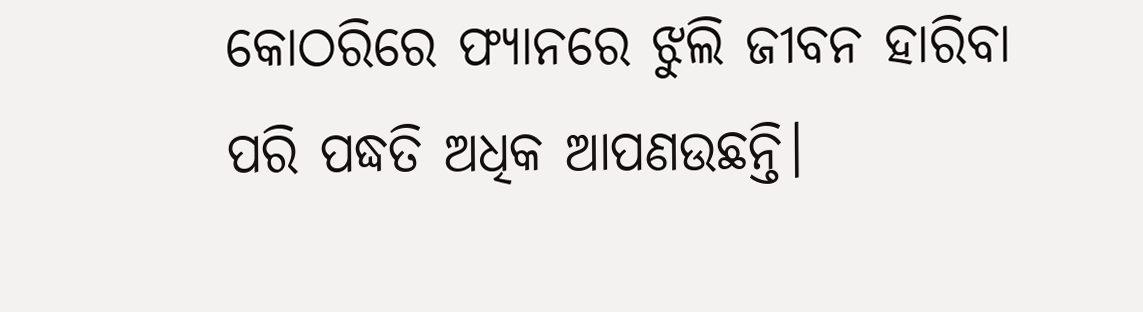କୋଠରିରେ ଫ୍ୟାନରେ ଝୁଲି ଜୀବନ ହାରିବା ପରି ପଦ୍ଧତି ଅଧିକ ଆପଣଉଛନ୍ତି।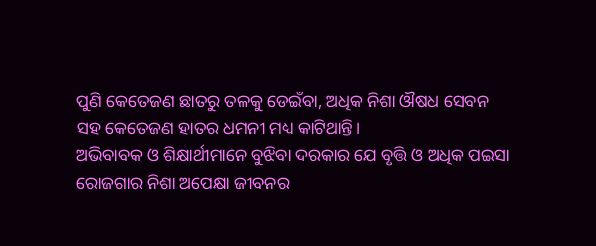ପୁଣି କେତେଜଣ ଛାତରୁ ତଳକୁ ଡେଇଁବା, ଅଧିକ ନିଶା ଔଷଧ ସେବନ ସହ କେତେଜଣ ହାତର ଧମନୀ ମଧ୍ୟ କାଟିଥାନ୍ତି।
ଅଭିବାବକ ଓ ଶିକ୍ଷାର୍ଥୀମାନେ ବୁଝିବା ଦରକାର ଯେ ବୃତ୍ତି ଓ ଅଧିକ ପଇସା ରୋଜଗାର ନିଶା ଅପେକ୍ଷା ଜୀବନର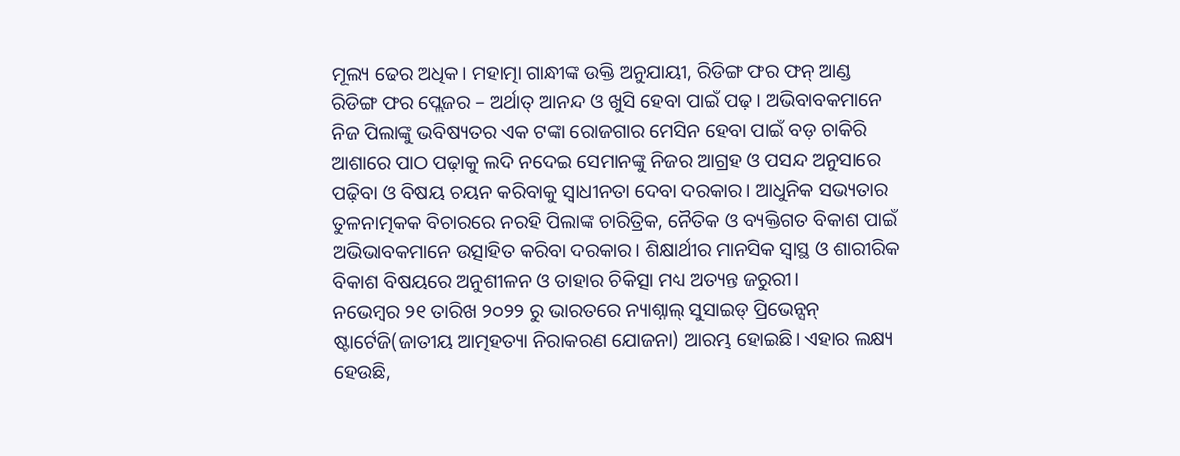ମୂଲ୍ୟ ଢେର ଅଧିକ। ମହାତ୍ମା ଗାନ୍ଧୀଙ୍କ ଉକ୍ତି ଅନୁଯାୟୀ, ରିଡିଙ୍ଗ ଫର ଫନ୍ ଆଣ୍ଡ ରିଡିଙ୍ଗ ଫର ପ୍ଲେଜର – ଅର୍ଥାତ୍ ଆନନ୍ଦ ଓ ଖୁସି ହେବା ପାଇଁ ପଢ଼। ଅଭିବାବକମାନେ ନିଜ ପିଲାଙ୍କୁ ଭବିଷ୍ୟତର ଏକ ଟଙ୍କା ରୋଜଗାର ମେସିନ ହେବା ପାଇଁ ବଡ଼ ଚାକିରି ଆଶାରେ ପାଠ ପଢ଼ାକୁ ଲଦି ନଦେଇ ସେମାନଙ୍କୁ ନିଜର ଆଗ୍ରହ ଓ ପସନ୍ଦ ଅନୁସାରେ ପଢ଼ିବା ଓ ବିଷୟ ଚୟନ କରିବାକୁ ସ୍ୱାଧୀନତା ଦେବା ଦରକାର। ଆଧୁନିକ ସଭ୍ୟତାର ତୁଳନାତ୍ମକକ ବିଚାରରେ ନରହି ପିଲାଙ୍କ ଚାରିତ୍ରିକ, ନୈତିକ ଓ ବ୍ୟକ୍ତିଗତ ବିକାଶ ପାଇଁ ଅଭିଭାବକମାନେ ଉତ୍ସାହିତ କରିବା ଦରକାର। ଶିକ୍ଷାର୍ଥୀର ମାନସିକ ସ୍ୱାସ୍ଥ ଓ ଶାରୀରିକ ବିକାଶ ବିଷୟରେ ଅନୁଶୀଳନ ଓ ତାହାର ଚିକିତ୍ସା ମଧ୍ୟ ଅତ୍ୟନ୍ତ ଜରୁରୀ।
ନଭେମ୍ୱର ୨୧ ତାରିଖ ୨୦୨୨ ରୁ ଭାରତରେ ନ୍ୟାଶ୍ନାଲ୍ ସୁସାଇଡ୍ ପ୍ରିଭେନ୍ସନ୍ ଷ୍ଟାର୍ଟେଜି(ଜାତୀୟ ଆତ୍ମହତ୍ୟା ନିରାକରଣ ଯୋଜନା) ଆରମ୍ଭ ହୋଇଛି। ଏହାର ଲକ୍ଷ୍ୟ ହେଉଛି,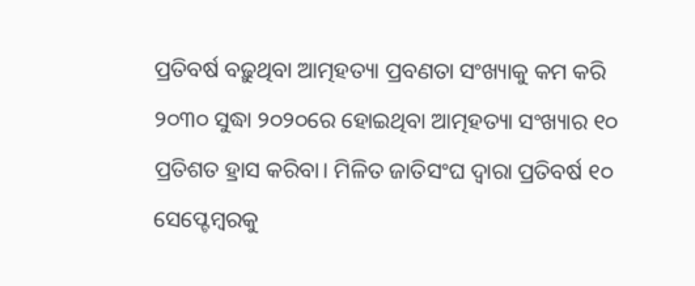ପ୍ରତିବର୍ଷ ବଢ଼ୁଥିବା ଆତ୍ମହତ୍ୟା ପ୍ରବଣତା ସଂଖ୍ୟାକୁ କମ କରି ୨୦୩୦ ସୁଦ୍ଧା ୨୦୨୦ରେ ହୋଇଥିବା ଆତ୍ମହତ୍ୟା ସଂଖ୍ୟାର ୧୦ ପ୍ରତିଶତ ହ୍ରାସ କରିବା। ମିଳିତ ଜାତିସଂଘ ଦ୍ୱାରା ପ୍ରତିବର୍ଷ ୧୦ ସେପ୍ଟେମ୍ୱରକୁ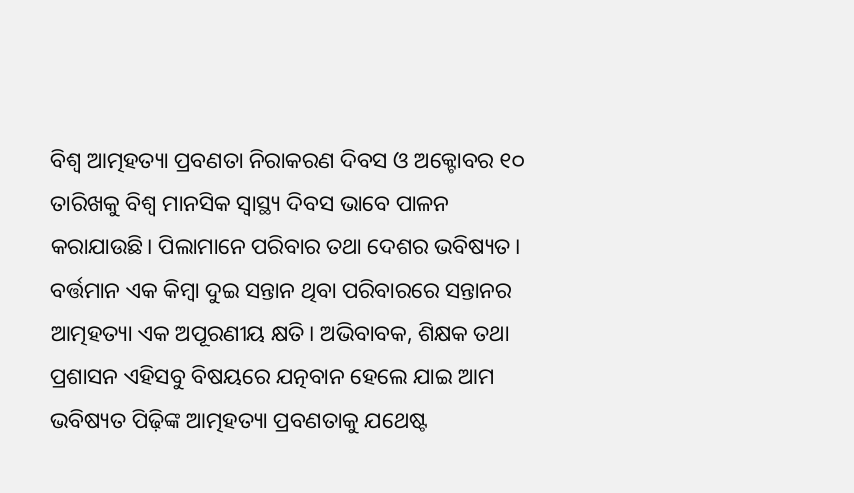ବିଶ୍ୱ ଆତ୍ମହତ୍ୟା ପ୍ରବଣତା ନିରାକରଣ ଦିବସ ଓ ଅକ୍ଟୋବର ୧୦ ତାରିଖକୁ ବିଶ୍ୱ ମାନସିକ ସ୍ୱାସ୍ଥ୍ୟ ଦିବସ ଭାବେ ପାଳନ କରାଯାଉଛି। ପିଲାମାନେ ପରିବାର ତଥା ଦେଶର ଭବିଷ୍ୟତ। ବର୍ତ୍ତମାନ ଏକ କିମ୍ୱା ଦୁଇ ସନ୍ତାନ ଥିବା ପରିବାରରେ ସନ୍ତାନର ଆତ୍ମହତ୍ୟା ଏକ ଅପୂରଣୀୟ କ୍ଷତି। ଅଭିବାବକ, ଶିକ୍ଷକ ତଥା ପ୍ରଶାସନ ଏହିସବୁ ବିଷୟରେ ଯତ୍ନବାନ ହେଲେ ଯାଇ ଆମ ଭବିଷ୍ୟତ ପିଢ଼ିଙ୍କ ଆତ୍ମହତ୍ୟା ପ୍ରବଣତାକୁ ଯଥେଷ୍ଟ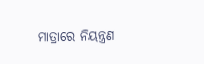ମାତ୍ରାରେ ନିୟନ୍ତ୍ରଣ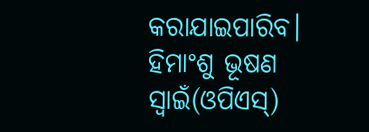କରାଯାଇପାରିବ। ହିମାଂଶୁ ଭୂଷଣ ସ୍ୱାଇଁ(ଓପିଏସ୍)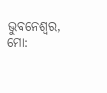ଭୁବନେଶ୍ୱର, ମୋ: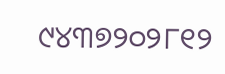୯୪୩୭୨୦୨୮୧୨